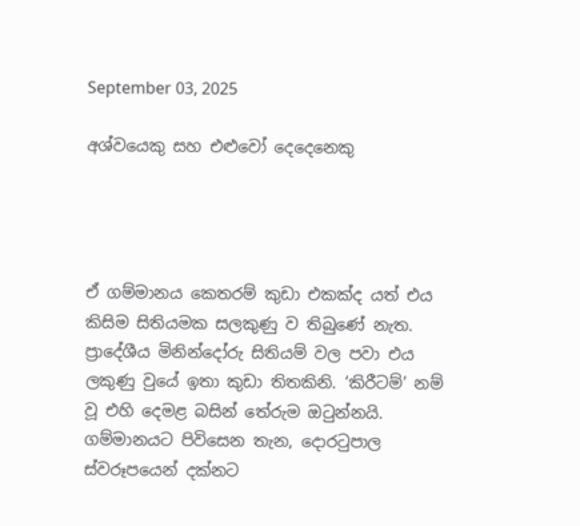September 03, 2025

අශ්වයෙකු සහ එළුවෝ දෙදෙනෙකු




ඒ ගම්මානය කෙතරම් කුඩා එකක්ද යත් එය කිසිම සිතියමක සලකුණු ව තිබුණේ නැත. ප්‍රාදේශීය මිනින්දෝරු සිතියම් වල පවා එය ලකුණු වුයේ ඉතා කුඩා තිතකිනි. ‘කිරීටම්’ නම් වූ එහි දෙමළ බසින් තේරුම ඔටුන්නයි. ගම්මානයට පිවිසෙන තැන, දොරටුපාල ස්වරූපයෙන් දක්නට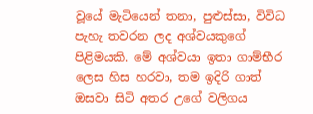වූයේ මැටියෙන් තනා, පුළුස්සා, විවිධ පැහැ තවරන ලද අශ්වයකුගේ පිළිමයකි. මේ අශ්වයා ඉතා ගාම්භීර ලෙස හිස හරවා, තම ඉදිරි ගාත් ඔසවා සිටි අතර උගේ වලිගය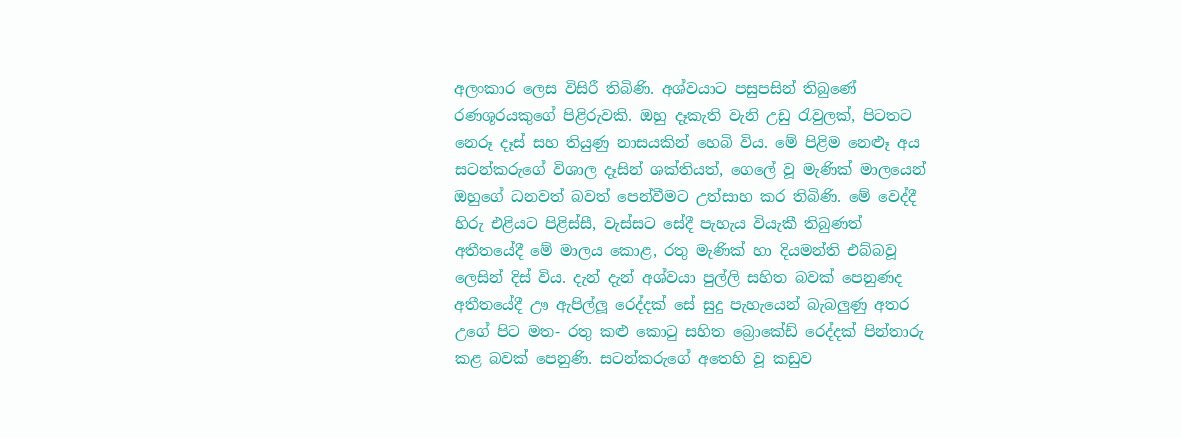අලංකාර ලෙස විසිරී තිබිණි. අශ්වයාට පසුපසින් තිබුණේ රණශූරයකුගේ පිළිරුවකි. ඔහු දෑකැති වැනි උඩු රැවුලක්, පිටතට නෙරූ දෑස් සහ තියුණු නාසයකින් හෙබි විය. මේ පිළිම නෙළූ අය සටන්කරුගේ විශාල දෑසින් ශක්තියත්, ගෙලේ වූ මැණික් මාලයෙන් ඔහුගේ ධනවත් බවත් පෙන්වීමට උත්සාහ කර තිබිණි. මේ වෙද්දී හිරු එළියට පිළිස්සී, වැස්සට සේදී පැහැය වියැකී තිබුණත් අතීතයේදී මේ මාලය කොළ, රතු මැණික් හා දියමන්ති එබ්බවූ ලෙසින් දිස් විය. දැන් දැන් අශ්වයා පුල්ලි සහිත බවක් පෙනුණද අතීතයේදී ඌ ඇපිල්ලූ රෙද්දක් සේ සුදු පැහැයෙන් බැබලුණු අතර උගේ පිට මත- රතු කළු කොටු සහිත බ්‍රොකේඩ් රෙද්දක් පින්තාරු කළ බවක් පෙනුණි. සටන්කරුගේ අතෙහි වූ කඩුව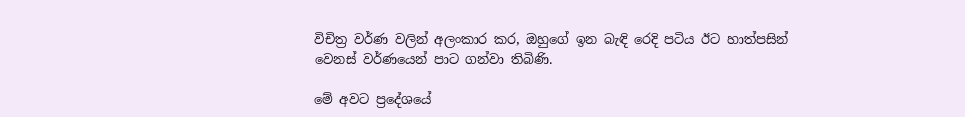විචිත්‍ර වර්ණ වලින් අලංකාර කර, ඔහුගේ ඉන බැඳි රෙදි පටිය ඊට හාත්පසින් වෙනස් වර්ණයෙන් පාට ගන්වා තිබිණි.

මේ අවට ප්‍රදේශයේ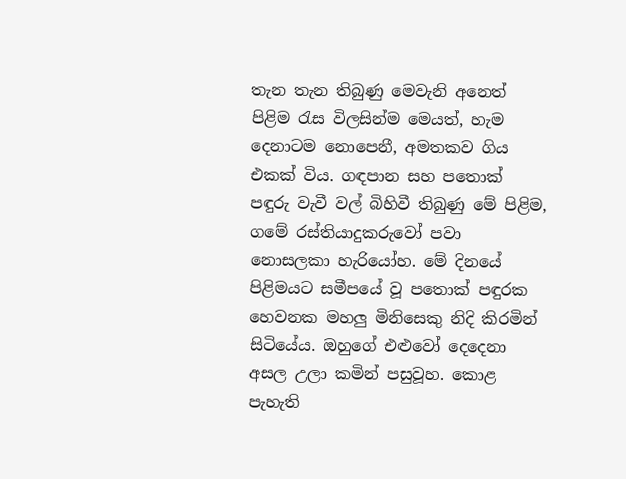තැන තැන තිබුණු මෙවැනි අනෙත් පිළිම රැස විලසින්ම මෙයත්, හැම දෙනාටම නොපෙනී, අමතකව ගිය එකක් විය. ගඳපාන සහ පතොක් පඳුරු වැවී වල් බිහිවී තිබුණු මේ පිළිම, ගමේ රස්තියාදුකරුවෝ පවා නොසලකා හැරියෝහ. මේ දිනයේ පිළිමයට සමීපයේ වූ පතොක් පඳුරක හෙවනක මහලු මිනිසෙකු නිදි කිරමින් සිටියේය. ඔහුගේ එළුවෝ දෙදෙනා අසල උලා කමින් පසුවූහ. කොළ පැහැති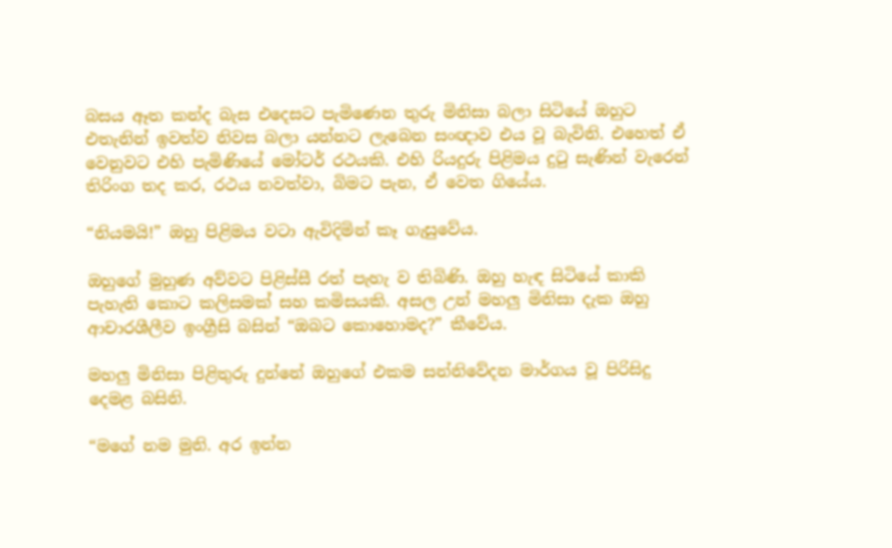බසය ඈත කන්ද බැස එදෙසට පැමිණෙන තුරු මිනිසා බලා සිටියේ ඔහුට එතැනින් ඉවත්ව නිවස බලා යන්නට ලැබෙන සංඥාව එය වූ බැවිනි. එහෙත් ඒ වෙනුවට එහි පැමිණියේ මෝටර් රථයකි. එහි රියදුරු පිළිමය දුටු සැණින් වැරෙන් තිරිංග තද කර, රථය නවත්වා, බිමට පැන, ඒ වෙත ගියේය.

“නියමයි!” ඔහු පිළිමය වටා ඇවිදිමින් කෑ ගැසුවේය.

ඔහුගේ මුහුණ අව්වට පිළිස්සී රත් පැහැ ව තිබිණි. ඔහු හැඳ සිටියේ කාකි පැහැති කොට කලිසමක් සහ කමිසයකි. අසල උන් මහලු මිනිසා දැක ඔහු ආචාරශීලීව ඉංග්‍රීසි බසින් “ඔබට කොහොමද?” කීවේය.

මහලු මිනිසා පිළිතුරු දුන්නේ ඔහුගේ එකම සන්නිවේදන මාර්ගය වූ පිරිසිදු දෙමළ බසිනි.

“මගේ නම මුනි. අර ඉන්න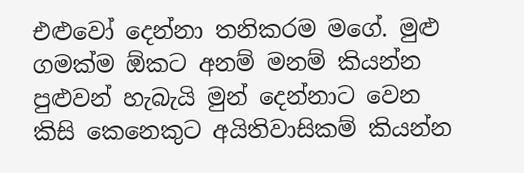එළුවෝ දෙන්නා තනිකරම මගේ. මුළු ගමක්ම ඕකට අනම් මනම් කියන්න පුළුවන් හැබැයි මුන් දෙන්නාට වෙන කිසි කෙනෙකුට අයිතිවාසිකම් කියන්න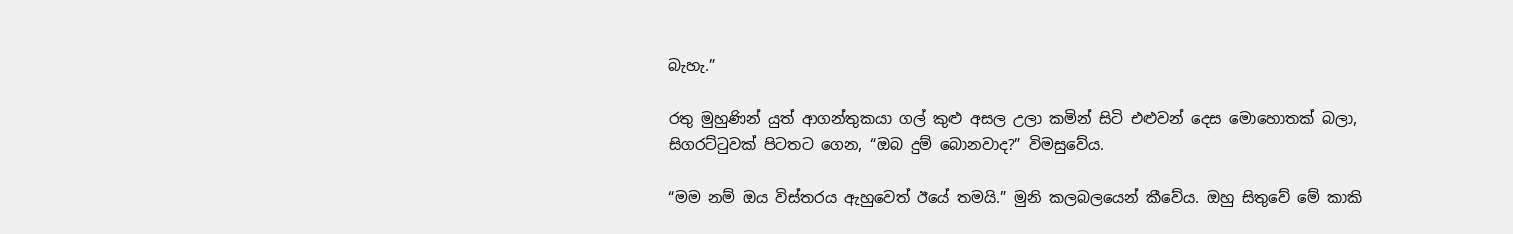බැහැ.”

රතු මුහුණින් යුත් ආගන්තුකයා ගල් කුළු අසල උලා කමින් සිටි එළුවන් දෙස මොහොතක් බලා, සිගරට්ටුවක් පිටතට ගෙන, “ඔබ දුම් බොනවාද?” විමසුවේය.

“මම නම් ඔය විස්තරය ඇහුවෙත් ඊයේ තමයි.” මුනි කලබලයෙන් කීවේය. ඔහු සිතුවේ මේ කාකි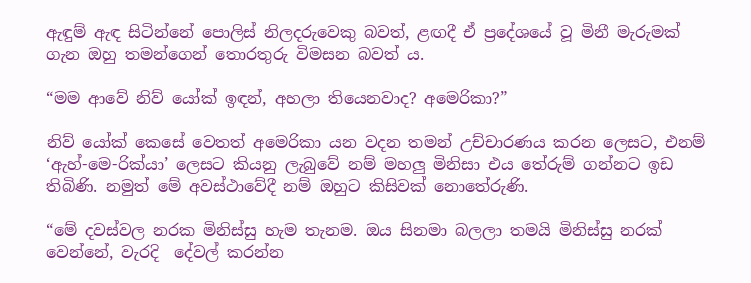ඇඳුම් ඇඳ සිටින්නේ පොලිස් නිලදරුවෙකු බවත්, ළඟදී ඒ ප්‍රදේශයේ වූ මිනී මැරුමක් ගැන ඔහු තමන්ගෙන් තොරතුරු විමසන බවත් ය.

“මම ආවේ නිව් යෝක් ඉඳන්, අහලා තියෙනවාද? අමෙරිකා?”

නිව් යෝක් කෙසේ වෙතත් අමෙරිකා යන වදන තමන් උච්චාරණය කරන ලෙසට, එනම් ‘ඇහ්-මෙ-රික්යා’ ලෙසට කියනු ලැබුවේ නම් මහලු මිනිසා එය තේරුම් ගන්නට ඉඩ තිබිණි. නමුත් මේ අවස්ථාවේදී නම් ඔහුට කිසිවක් නොතේරුණි.

“මේ දවස්වල නරක මිනිස්සු හැම තැනම. ඔය සිනමා බලලා තමයි මිනිස්සු නරක් වෙන්නේ, වැරදි  දේවල් කරන්න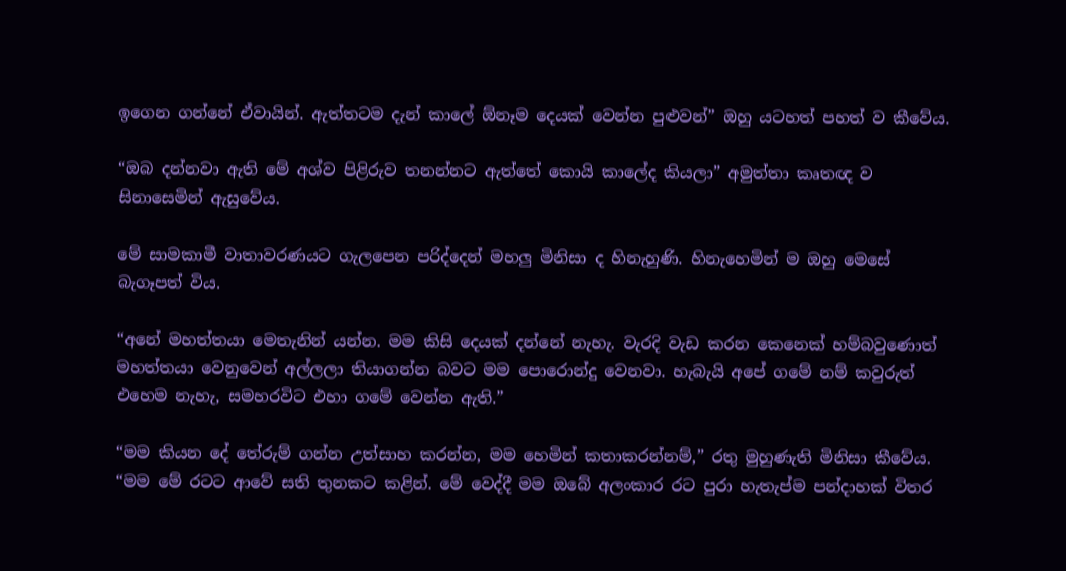ඉගෙන ගන්නේ ඒවායින්. ඇත්තටම දැන් කාලේ ඕනෑම දෙයක් වෙන්න පුළුවන්” ඔහු යටහත් පහත් ව කීවේය.

“ඔබ දන්නවා ඇති මේ අශ්ව පිළිරුව තනන්නට ඇත්තේ කොයි කාලේද කියලා” අමුත්තා කෘතඥ ව සිනාසෙමින් ඇසුවේය.

මේ සාමකාමී වාතාවරණයට ගැලපෙන පරිද්දෙන් මහලු මිනිසා ද හිනැහුණි. හිනැහෙමින් ම ඔහු මෙසේ බැගෑපත් විය.

“අනේ මහත්තයා මෙතැනින් යන්න. මම කිසි දෙයක් දන්නේ නැහැ. වැරදි වැඩ කරන කෙනෙක් හම්බවුණොත් මහත්තයා වෙනුවෙන් අල්ලලා තියාගන්න බවට මම පොරොන්දු වෙනවා. හැබැයි අපේ ගමේ නම් කවුරුත් එහෙම නැහැ, සමහරවිට එහා ගමේ වෙන්න ඇති.”

“මම කියන දේ තේරුම් ගන්න උත්සාහ කරන්න, මම හෙමින් කතාකරන්නම්,” රතු මුහුණැති මිනිසා කීවේය. “මම මේ රටට ආවේ සති තුනකට කළින්. මේ වෙද්දී මම ඔබේ අලංකාර රට පුරා හැතැප්ම පන්දාහක් විතර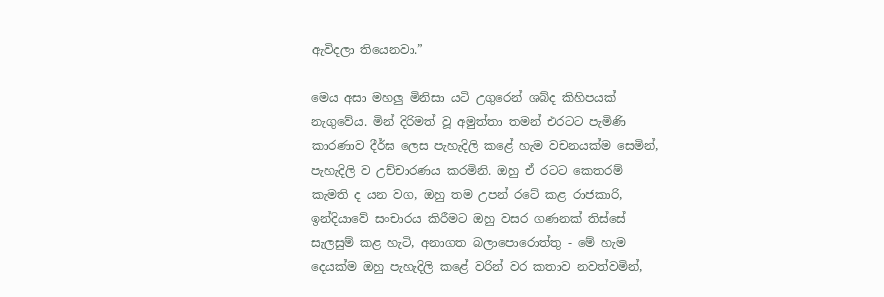ඇවිදලා තියෙනවා.”

මෙය අසා මහලු මිනිසා යටි උගුරෙන් ශබ්ද කිහිපයක් නැගුවේය. මින් දිරිමත් වූ අමුත්තා තමන් එරටට පැමිණි කාරණාව දීර්ඝ ලෙස පැහැදිලි කළේ හැම වචනයක්ම සෙමින්, පැහැදිලි ව උච්චාරණය කරමිනි. ඔහු ඒ රටට කෙතරම් කැමති ද යන වග, ඔහු තම උපන් රටේ කළ රාජකාරි, ඉන්දියාවේ සංචාරය කිරීමට ඔහු වසර ගණනක් තිස්සේ සැලසුම් කළ හැටි, අනාගත බලාපොරොත්තු - මේ හැම දෙයක්ම ඔහු පැහැදිලි කළේ වරින් වර කතාව නවත්වමින්,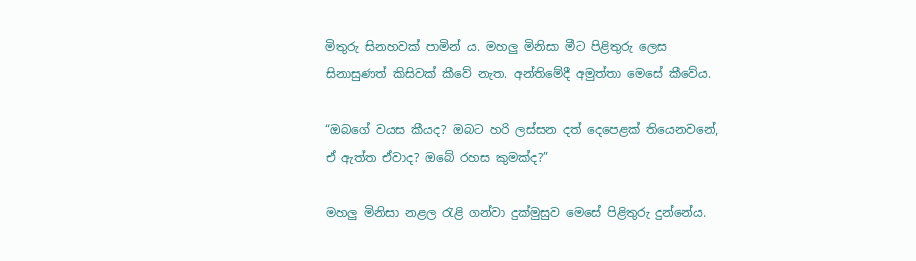මිතුරු සිනහවක් පාමින් ය. මහලු මිනිසා මීට පිළිතුරු ලෙස සිනාසුණත් කිසිවක් කීවේ නැත. අන්තිමේදී අමුත්තා මෙසේ කීවේය.

“ඔබගේ වයස කීයද? ඔබට හරි ලස්සන දත් දෙපෙළක් තියෙනවනේ, ඒ ඇත්ත ඒවාද? ඔබේ රහස කුමක්ද?”

මහලු මිනිසා නළල රැළි ගන්වා දුක්මුසුව මෙසේ පිළිතුරු දුන්නේය.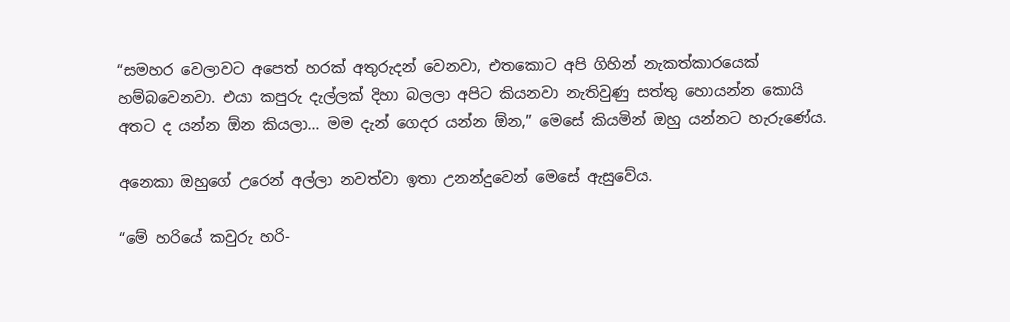“සමහර වෙලාවට අපෙත් හරක් අතුරුදන් වෙනවා, එතකොට අපි ගිහින් නැකත්කාරයෙක් හම්බවෙනවා. එයා කපුරු දැල්ලක් දිහා බලලා අපිට කියනවා නැතිවුණු සත්තු හොයන්න කොයි අතට ද යන්න ඕන කියලා… මම දැන් ගෙදර යන්න ඕන,” මෙසේ කියමින් ඔහු යන්නට හැරුණේය.

අනෙකා ඔහුගේ උරෙන් අල්ලා නවත්වා ඉතා උනන්දුවෙන් මෙසේ ඇසුවේය.

“මේ හරියේ කවුරු හරි-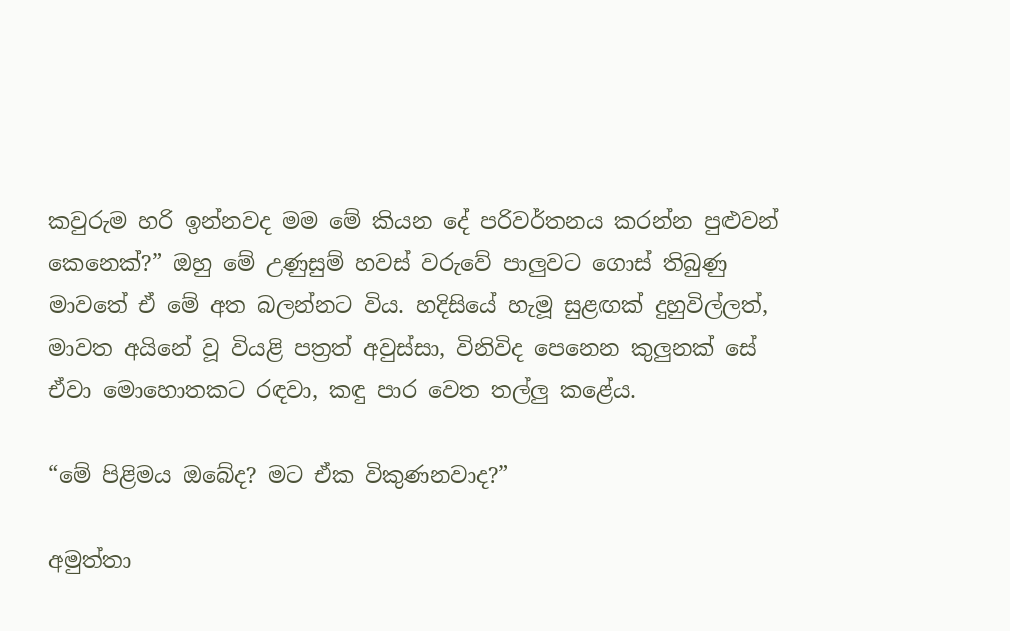කවුරුම හරි ඉන්නවද මම මේ කියන දේ පරිවර්තනය කරන්න පුළුවන් කෙනෙක්?” ඔහු මේ උණුසුම් හවස් වරුවේ පාලුවට ගොස් තිබුණු මාවතේ ඒ මේ අත බලන්නට විය. හදිසියේ හැමූ සුළඟක් දුහුවිල්ලත්, මාවත අයිනේ වූ වියළි පත්‍රත් අවුස්සා, විනිවිද පෙනෙන කුලුනක් සේ ඒවා මොහොතකට රඳවා, කඳු පාර වෙත තල්ලු කළේය.

“මේ පිළිමය ඔබේද? මට ඒක විකුණනවාද?”

අමුත්තා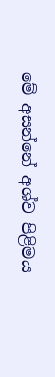මේ අසන්නේ අශ්ව පිළිමය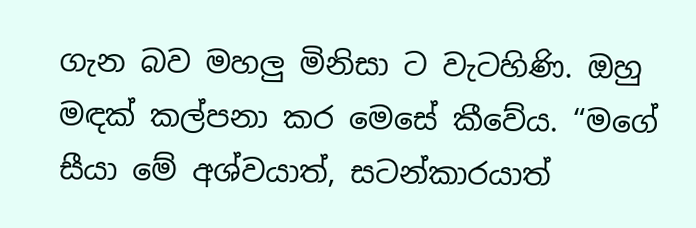ගැන බව මහලු මිනිසා ට වැටහිණි. ඔහු මඳක් කල්පනා කර මෙසේ කීවේය. “මගේ සීයා මේ අශ්වයාත්, සටන්කාරයාත්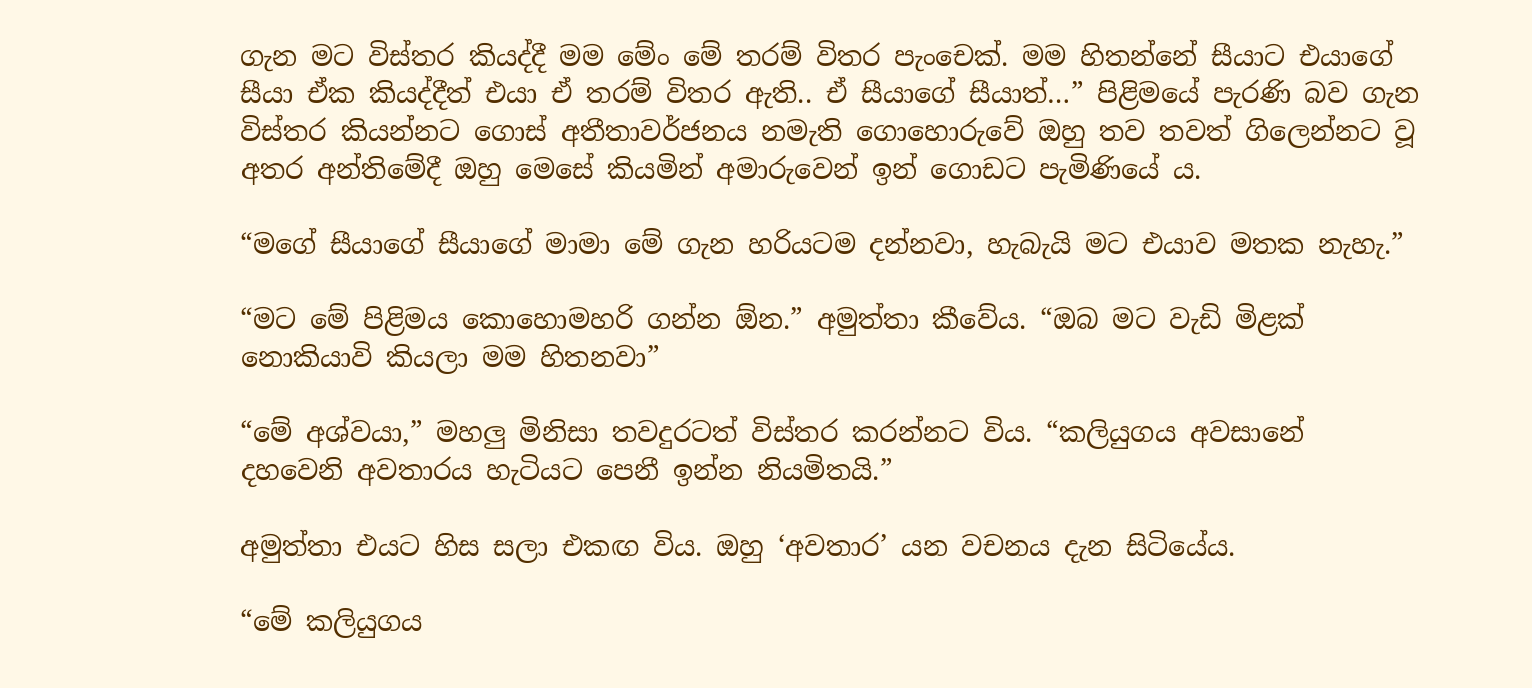ගැන මට විස්තර කියද්දී මම මේං මේ තරම් විතර පැංචෙක්. මම හිතන්නේ සීයාට එයාගේ සීයා ඒක කියද්දීත් එයා ඒ තරම් විතර ඇති.. ඒ සීයාගේ සීයාත්…” පිළිමයේ පැරණි බව ගැන විස්තර කියන්නට ගොස් අතීතාවර්ජනය නමැති ගොහොරුවේ ඔහු තව තවත් ගිලෙන්නට වූ අතර අන්තිමේදී ඔහු මෙසේ කියමින් අමාරුවෙන් ඉන් ගොඩට පැමිණියේ ය.

“මගේ සීයාගේ සීයාගේ මාමා මේ ගැන හරියටම දන්නවා, හැබැයි මට එයාව මතක නැහැ.”

“මට මේ පිළිමය කොහොමහරි ගන්න ඕන.” අමුත්තා කීවේය. “ඔබ මට වැඩි මිළක් නොකියාවි කියලා මම හිතනවා”

“මේ අශ්වයා,” මහලු මිනිසා තවදුරටත් විස්තර කරන්නට විය. “කලියුගය අවසානේ දහවෙනි අවතාරය හැටියට පෙනී ඉන්න නියමිතයි.”

අමුත්තා එයට හිස සලා එකඟ විය. ඔහු ‘අවතාර’ යන වචනය දැන සිටියේය.

“මේ කලියුගය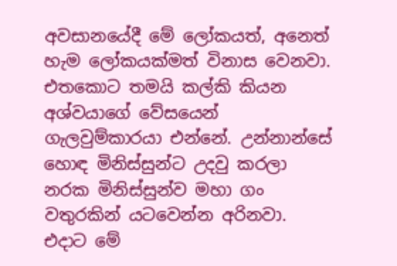අවසානයේදී මේ ලෝකයත්, අනෙත් හැම ලෝකයක්මත් විනාස වෙනවා. එතකොට තමයි කල්කි කියන අශ්වයාගේ වේසයෙන් ගැලවුම්කාරයා එන්නේ. උන්නාන්සේ හොඳ මිනිස්සුන්ට උදවු කරලා නරක මිනිස්සුන්ව මහා ගං වතුරකින් යටවෙන්න අරිනවා. එදාට මේ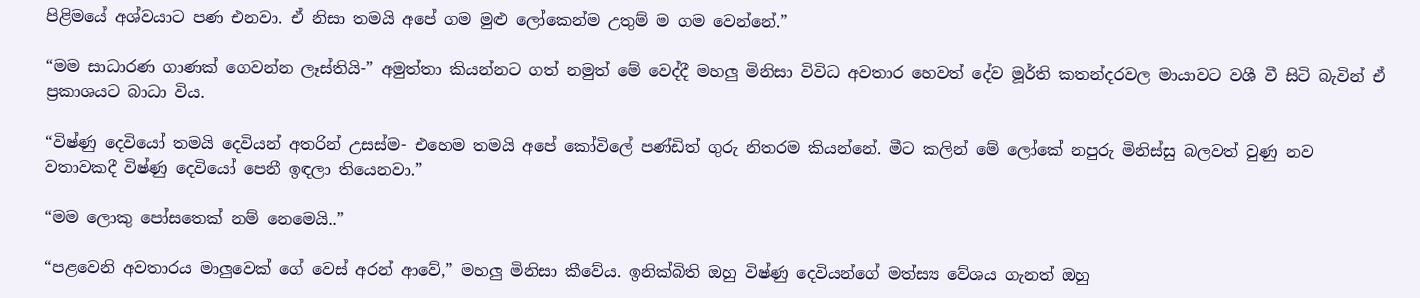පිළිමයේ අශ්වයාට පණ එනවා. ඒ නිසා තමයි අපේ ගම මුළු ලෝකෙන්ම උතුම් ම ගම වෙන්නේ.”

“මම සාධාරණ ගාණක් ගෙවන්න ලෑස්තියි-” අමුත්තා කියන්නට ගත් නමුත් මේ වෙද්දී මහලු මිනිසා විවිධ අවතාර හෙවත් දේව මූර්ති කතන්දරවල මායාවට වශී වී සිටි බැවින් ඒ ප්‍රකාශයට බාධා විය.

“විෂ්ණු දෙවියෝ තමයි දෙවියන් අතරින් උසස්ම- එහෙම තමයි අපේ කෝවිලේ පණ්ඩිත් ගුරු නිතරම කියන්නේ. මීට කලින් මේ ලෝකේ නපුරු මිනිස්සු බලවත් වුණු නව වතාවකදී විෂ්ණු දෙවියෝ පෙනී ඉඳලා තියෙනවා.”

“මම ලොකු පෝසතෙක් නම් නෙමෙයි..”

“පළවෙනි අවතාරය මාලුවෙක් ගේ වෙස් අරන් ආවේ,” මහලු මිනිසා කීවේය. ඉනික්බිති ඔහු විෂ්ණු දෙවියන්ගේ මත්ස්‍ය වේශය ගැනත් ඔහු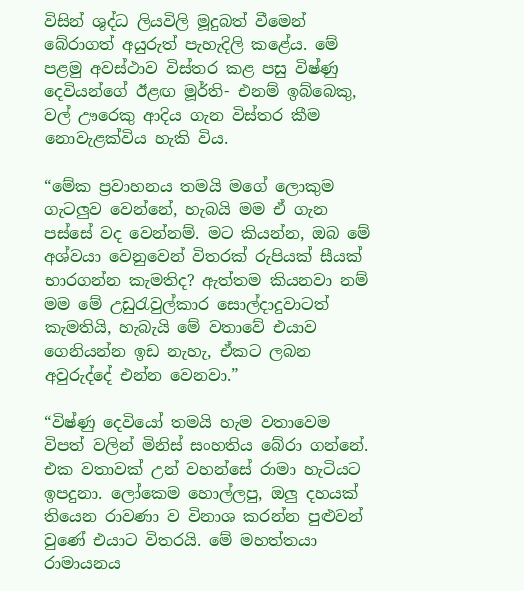විසින් ශුද්ධ ලියවිලි මූදුබත් වීමෙන් බේරාගත් අයුරුත් පැහැදිලි කළේය. මේ පළමු අවස්ථාව විස්තර කළ පසු විෂ්ණු දෙවියන්ගේ ඊළඟ මූර්ති- එනම් ඉබ්බෙකු, වල් ඌරෙකු ආදිය ගැන විස්තර කීම නොවැළක්විය හැකි විය.

“මේක ප්‍රවාහනය තමයි මගේ ලොකුම ගැටලුව වෙන්නේ, හැබයි මම ඒ ගැන පස්සේ වද වෙන්නම්. මට කියන්න, ඔබ මේ අශ්වයා වෙනුවෙන් විතරක් රුපියක් සීයක් භාරගන්න කැමතිද? ඇත්තම කියනවා නම් මම මේ උඩුරැවුල්කාර සොල්දාදුවාටත් කැමතියි, හැබැයි මේ වතාවේ එයාව ගෙනියන්න ඉඩ නැහැ, ඒකට ලබන අවුරුද්දේ එන්න වෙනවා.”

“විෂ්ණු දෙවියෝ තමයි හැම වතාවෙම විපත් වලින් මිනිස් සංහතිය බේරා ගන්නේ. එක වතාවක් උන් වහන්සේ රාමා හැටියට ඉපදුනා. ලෝකෙම හොල්ලපු, ඔලු දහයක් තියෙන රාවණා ව විනාශ කරන්න පුළුවන් වුණේ එයාට විතරයි. මේ මහත්තයා රාමායනය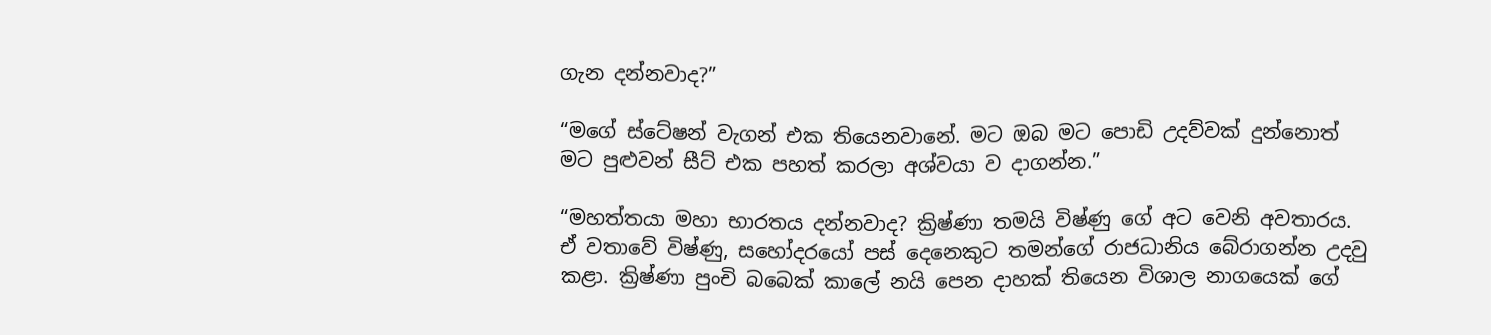ගැන දන්නවාද?”

“මගේ ස්ටේෂන් වැගන් එක තියෙනවානේ. මට ඔබ මට පොඩි උදව්වක් දුන්නොත් මට පුළුවන් සීට් එක පහත් කරලා අශ්වයා ව දාගන්න.”

“මහත්තයා මහා භාරතය දන්නවාද? ක්‍රිෂ්ණා තමයි විෂ්ණු ගේ අට වෙනි අවතාරය. ඒ වතාවේ විෂ්ණු, සහෝදරයෝ පස් දෙනෙකුට තමන්ගේ රාජධානිය බේරාගන්න උදවු කළා. ක්‍රිෂ්ණා පුංචි බබෙක් කාලේ නයි පෙන දාහක් තියෙන විශාල නාගයෙක් ගේ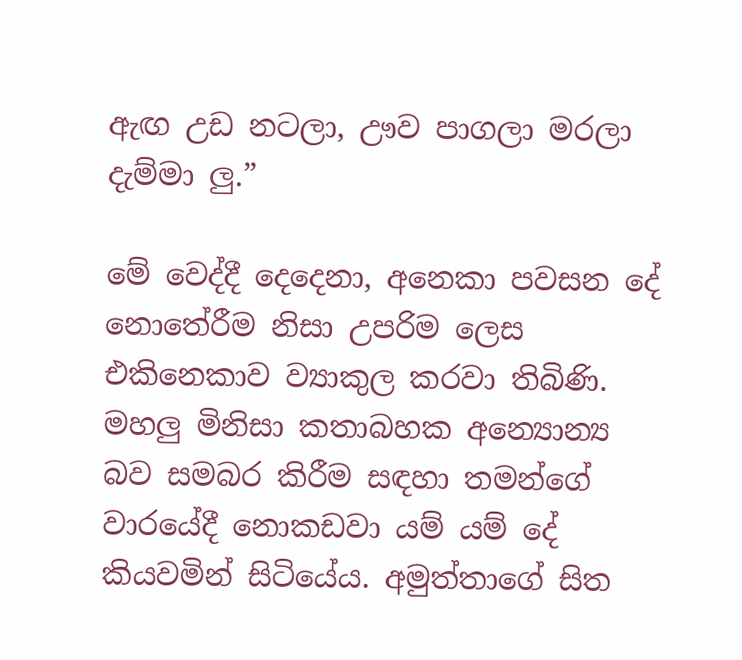ඇඟ උඩ නටලා, ඌව පාගලා මරලා දැම්මා ලු.”

මේ වෙද්දී දෙදෙනා, අනෙකා පවසන දේ නොතේරීම නිසා උපරිම ලෙස එකිනෙකාව ව්‍යාකුල කරවා තිබිණි. මහලු මිනිසා කතාබහක අන්‍යොන්‍ය බව සමබර කිරීම සඳහා තමන්ගේ වාරයේදී නොකඩවා යම් යම් දේ කියවමින් සිටියේය. අමුත්තාගේ සිත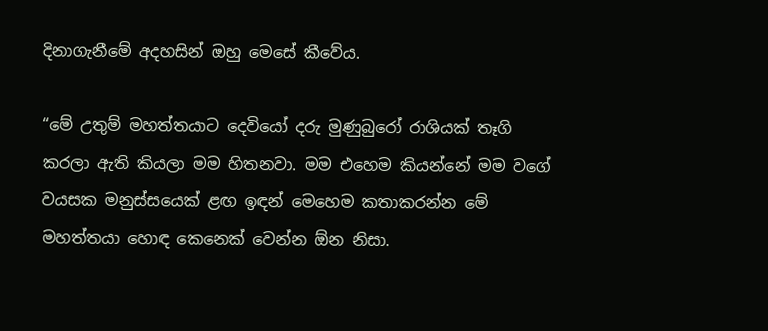දිනාගැනීමේ අදහසින් ඔහු මෙසේ කීවේය.

“මේ උතුම් මහත්තයාට දෙවියෝ දරු මුණුබුරෝ රාශියක් තෑගි කරලා ඇති කියලා මම හිතනවා. මම එහෙම කියන්නේ මම වගේ වයසක මනුස්සයෙක් ළඟ ඉඳන් මෙහෙම කතාකරන්න මේ මහත්තයා හොඳ කෙනෙක් වෙන්න ඕන නිසා.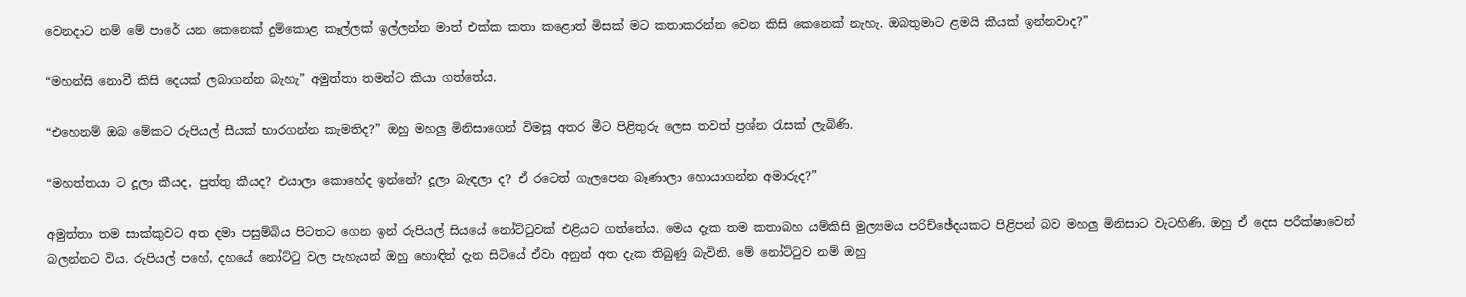වෙනදාට නම් මේ පාරේ යන කෙනෙක් දුම්කොළ කෑල්ලක් ඉල්ලන්න මාත් එක්ක කතා කළොත් මිසක් මට කතාකරන්න වෙන කිසි කෙනෙක් නැහැ. ඔබතුමාට ළමයි කීයක් ඉන්නවාද?”

“මහන්සි නොවී කිසි දෙයක් ලබාගන්න බැහැ” අමුත්තා තමන්ට කියා ගත්තේය.

“එහෙනම් ඔබ මේකට රුපියල් සීයක් භාරගන්න කැමතිද?” ඔහු මහලු මිනිසාගෙන් විමසූ අතර මීට පිළිතුරු ලෙස තවත් ප්‍රශ්න රැසක් ලැබිණි.

“මහත්තයා ට දූලා කීයද, පුත්තු කීයද? එයාලා කොහේද ඉන්නේ? දූලා බැඳලා ද? ඒ රටෙත් ගැලපෙන බෑණාලා හොයාගන්න අමාරුද?”

අමුත්තා තම සාක්කුවට අත දමා පසුම්බිය පිටතට ගෙන ඉන් රුපියල් සියයේ නෝට්ටුවක් එළියට ගත්තේය. මෙය දැක තම කතාබහ යම්කිසි මුල්‍යමය පරිච්ඡේදයකට පිළිපන් බව මහලු මිනිසාට වැටහිණි. ඔහු ඒ දෙස පරීක්ෂාවෙන් බලන්නට විය. රුපියල් පහේ, දහයේ නෝට්ටු වල පැහැයන් ඔහු හොඳින් දැන සිටියේ ඒවා අනුන් අත දැක තිබුණු බැවිනි. මේ නෝට්ටුව නම් ඔහු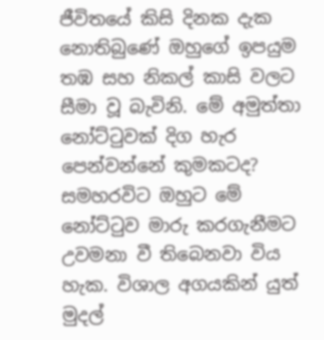ජීවිතයේ කිසි දිනක දැක නොතිබුණේ ඔහුගේ ඉපයුම තඹ සහ නිකල් කාසි වලට සීමා වූ බැවිනි. මේ අමුත්තා නෝට්ටුවක් දිග හැර පෙන්වන්නේ කුමකටද? සමහරවිට ඔහුට මේ නෝට්ටුව මාරු කරගැනීමට උවමනා වී තිබෙනවා විය හැක. විශාල අගයකින් යුත් මුදල්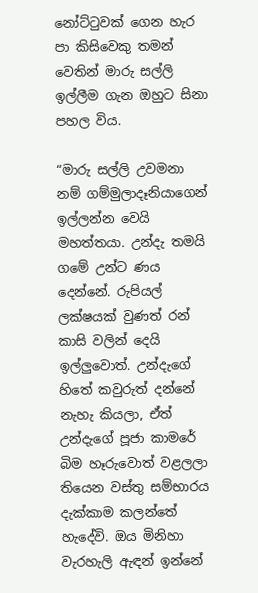නෝට්ටුවක් ගෙන හැර පා කිසිවෙකු තමන් වෙතින් මාරු සල්ලි ඉල්ලීම ගැන ඔහුට සිනා පහල විය.

“මාරු සල්ලි උවමනා නම් ගම්මුලාදෑනියාගෙන් ඉල්ලන්න වෙයි මහත්තයා. උන්දැ තමයි ගමේ උන්ට ණය දෙන්නේ. රුපියල් ලක්ෂයක් වුණත් රන් කාසි වලින් දෙයි ඉල්ලුවොත්. උන්දැගේ හිතේ කවුරුත් දන්නේ නැහැ කියලා, ඒත් උන්දැගේ පූජා කාමරේ බිම හෑරුවොත් වළලලා තියෙන වස්තු සම්භාරය දැක්කාම කලන්තේ හැදේවි. ඔය මිනිහා වැරහැලි ඇඳන් ඉන්නේ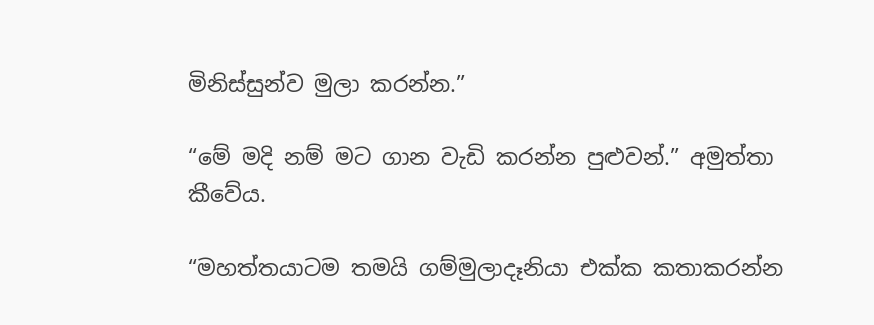මිනිස්සුන්ව මුලා කරන්න.”

“මේ මදි නම් මට ගාන වැඩි කරන්න පුළුවන්.” අමුත්තා කීවේය.

“මහත්තයාටම තමයි ගම්මුලාදෑනියා එක්ක කතාකරන්න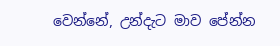වෙන්නේ, උන්දැට මාව පේන්න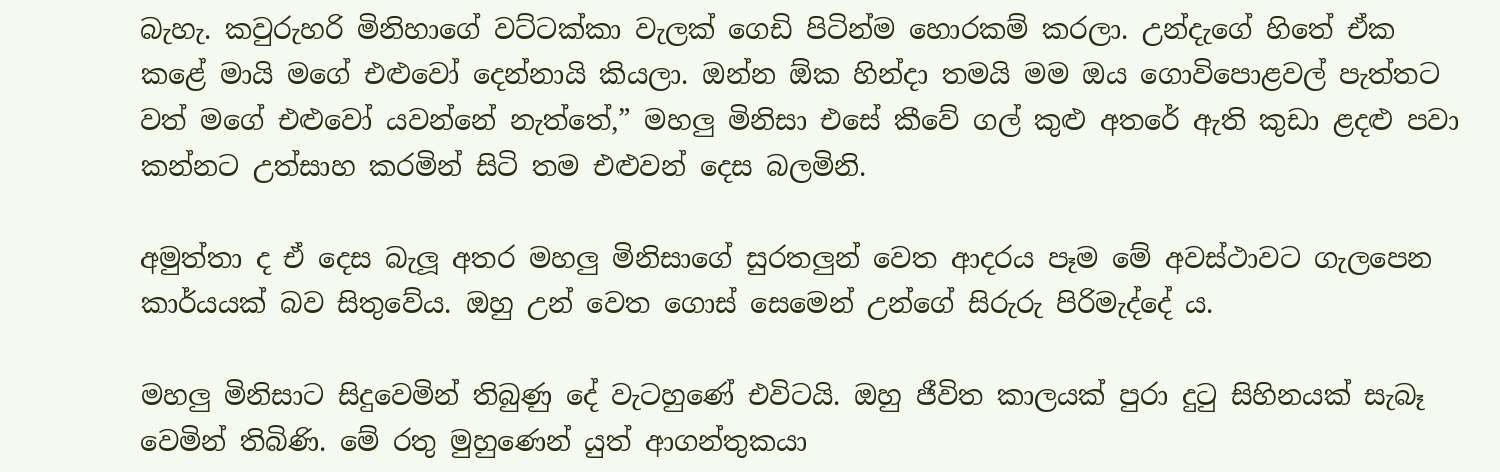බැහැ. කවුරුහරි මිනිහාගේ වට්ටක්කා වැලක් ගෙඩි පිටින්ම හොරකම් කරලා. උන්දැගේ හිතේ ඒක කළේ මායි මගේ එළුවෝ දෙන්නායි කියලා. ඔන්න ඕක හින්දා තමයි මම ඔය ගොවිපොළවල් පැත්තට වත් මගේ එළුවෝ යවන්නේ නැත්තේ,” මහලු මිනිසා එසේ කීවේ ගල් කුළු අතරේ ඇති කුඩා ළදළු පවා කන්නට උත්සාහ කරමින් සිටි තම එළුවන් දෙස බලමිනි.

අමුත්තා ද ඒ දෙස බැලූ අතර මහලු මිනිසාගේ සුරතලුන් වෙත ආදරය පෑම මේ අවස්ථාවට ගැලපෙන කාර්යයක් බව සිතුවේය. ඔහු උන් වෙත ගොස් සෙමෙන් උන්ගේ සිරුරු පිරිමැද්දේ ය.

මහලු මිනිසාට සිදුවෙමින් තිබුණු දේ වැටහුණේ එවිටයි. ඔහු ජීවිත කාලයක් පුරා දුටු සිහිනයක් සැබෑ වෙමින් තිබිණි. මේ රතු මුහුණෙන් යුත් ආගන්තුකයා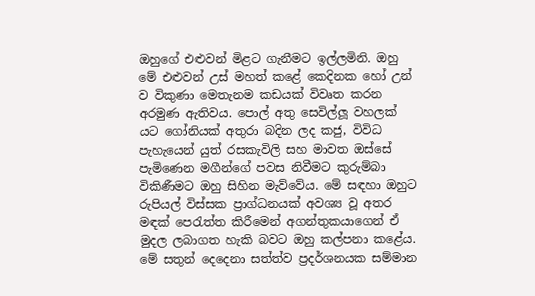ඔහුගේ එළුවන් මිළට ගැනීමට ඉල්ලමිනි. ඔහු මේ එළුවන් උස් මහත් කළේ කෙදිනක හෝ උන් ව විකුණා මෙතැනම කඩයක් විවෘත කරන අරමුණ ඇතිවය. පොල් අතු සෙවිල්ලූ වහලක් යට ගෝනියක් අතුරා බදින ලද කජු, විවිධ පැහැයෙන් යුත් රසකැවිලි සහ මාවත ඔස්සේ පැමිණෙන මගීන්ගේ පවස නිවීමට කුරුම්බා විකිණීමට ඔහු සිහින මැව්වේය. මේ සඳහා ඔහුට රුපියල් විස්සක ප්‍රාග්ධනයක් අවශ්‍ය වූ අතර මඳක් පෙරැත්ත කිරීමෙන් අගන්තුකයාගෙන් ඒ මුදල ලබාගත හැකි බවට ඔහු කල්පනා කළේය. මේ සතුන් දෙදෙනා සත්ත්ව ප්‍රදර්ශනයක සම්මාන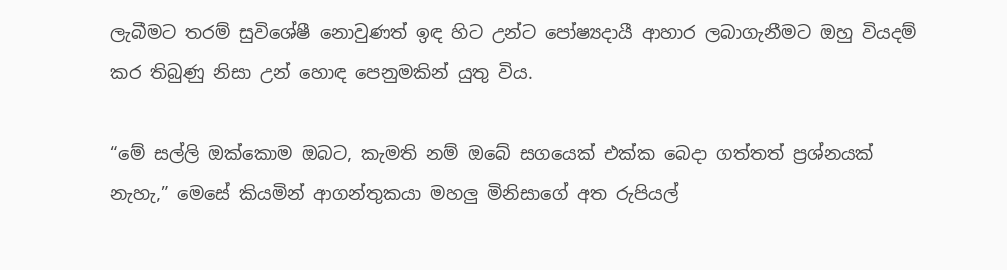ලැබීමට තරම් සුවිශේෂී නොවුණත් ඉඳ හිට උන්ට පෝෂ්‍යදායී ආහාර ලබාගැනීමට ඔහු වියදම් කර තිබුණු නිසා උන් හොඳ පෙනුමකින් යුතු විය.

“මේ සල්ලි ඔක්කොම ඔබට, කැමති නම් ඔබේ සගයෙක් එක්ක බෙදා ගත්තත් ප්‍රශ්නයක් නැහැ,” මෙසේ කියමින් ආගන්තුකයා මහලු මිනිසාගේ අත රුපියල්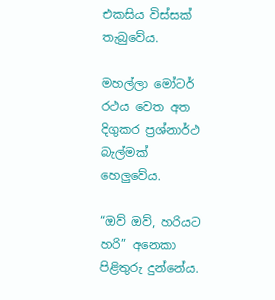එකසිය විස්සක් තැබුවේය.

මහල්ලා මෝටර් රථය වෙත අත දිගුකර ප්‍රශ්නාර්ථ බැල්මක් හෙලුවේය.

“ඔව් ඔව්, හරියට හරි” අනෙකා පිළිතුරු දුන්නේය.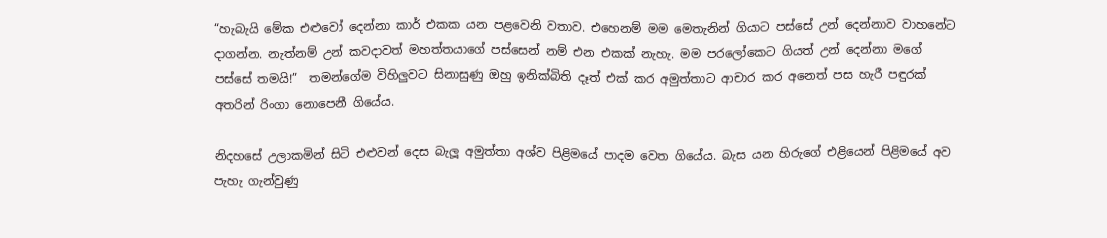“හැබැයි මේක එළුවෝ දෙන්නා කාර් එකක යන පළවෙනි වතාව. එහෙනම් මම මෙතැනින් ගියාට පස්සේ උන් දෙන්නාව වාහනේට දාගන්න. නැත්නම් උන් කවදාවත් මහත්තයාගේ පස්සෙන් නම් එන එකක් නැහැ. මම පරලෝකෙට ගියත් උන් දෙන්නා මගේ පස්සේ තමයි!”  තමන්ගේම විහිලුවට සිනාසුණු ඔහු ඉනික්බිති දෑත් එක් කර අමුත්තාට ආචාර කර අනෙත් පස හැරී පඳුරක් අතරින් රිංගා නොපෙනී ගියේය.

නිදහසේ උලාකමින් සිටි එළුවන් දෙස බැලූ අමුත්තා අශ්ව පිළිමයේ පාදම වෙත ගියේය. බැස යන හිරුගේ එළියෙන් පිළිමයේ අව පැහැ ගැන්වුණු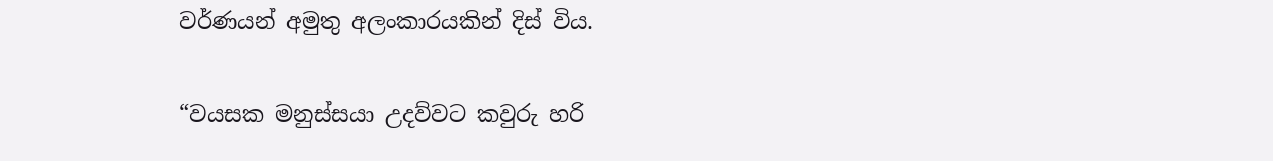වර්ණයන් අමුතු අලංකාරයකින් දිස් විය.

“වයසක මනුස්සයා උදව්වට කවුරු හරි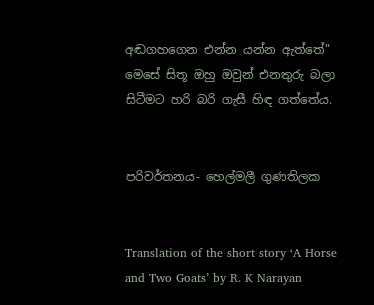අඬගහගෙන එන්න යන්න ඇත්තේ” මෙසේ සිතූ ඔහු ඔවුන් එනතුරු බලා සිටීමට හරි බරි ගැසී හිඳ ගත්තේය.


පරිවර්තනය- හෙල්මලී ගුණතිලක


Translation of the short story ‘A Horse and Two Goats’ by R. K Narayan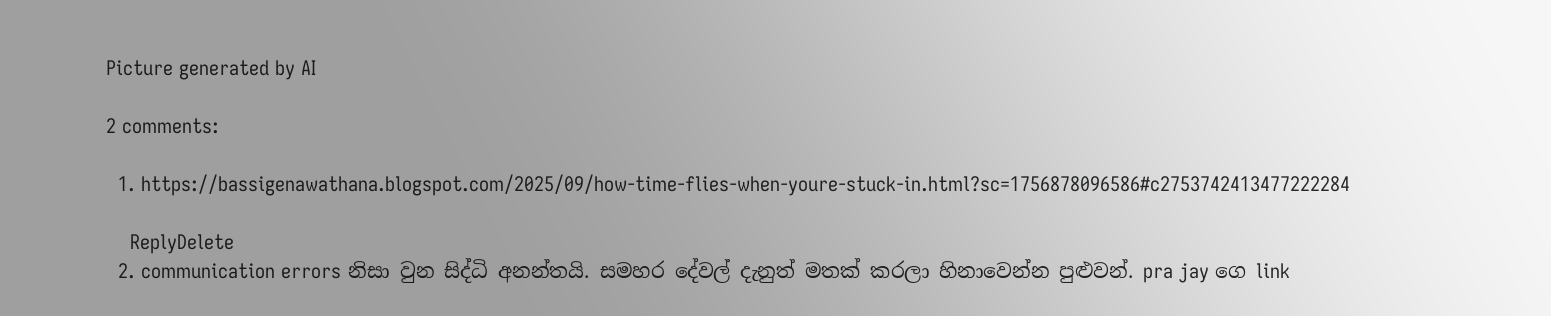Picture generated by AI

2 comments:

  1. https://bassigenawathana.blogspot.com/2025/09/how-time-flies-when-youre-stuck-in.html?sc=1756878096586#c2753742413477222284

    ReplyDelete
  2. communication errors නිසා වුන සිද්ධි අනන්තයි. සමහර දේවල් දැනුත් මතක් කරලා හිනාවෙන්න පුළුවන්. pra jay ගෙ link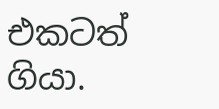එකටත් ගියා.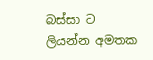බස්සා ට ලියන්න අමතක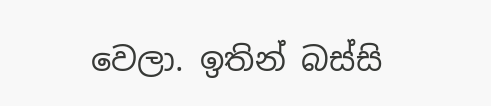වෙලා. ඉතින් බස්සි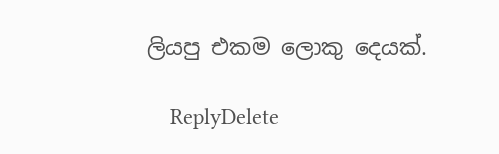ලියපු එකම ලොකු දෙයක්.

    ReplyDelete